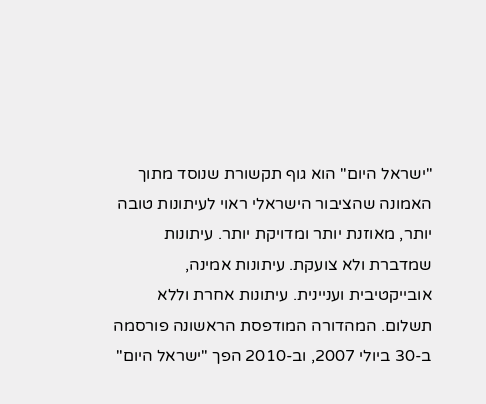"ישראל היום" הוא גוף תקשורת שנוסד מתוך האמונה שהציבור הישראלי ראוי לעיתונות טובה יותר, מאוזנת יותר ומדויקת יותר. עיתונות שמדברת ולא צועקת. עיתונות אמינה, אובייקטיבית ועניינית. עיתונות אחרת וללא תשלום. המהדורה המודפסת הראשונה פורסמה ב-30 ביולי 2007, וב-2010 הפך "ישראל היום"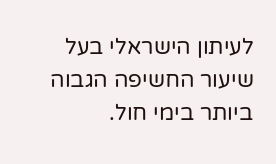לעיתון הישראלי בעל שיעור החשיפה הגבוה ביותר בימי חול.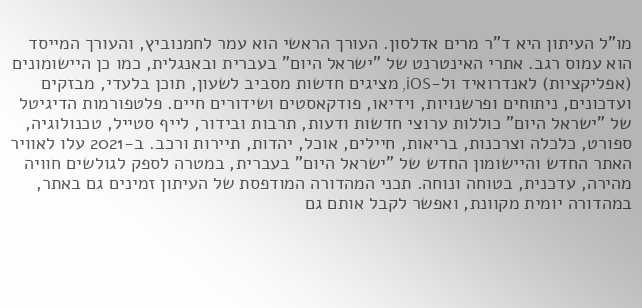מו"ל העיתון היא ד"ר מרים אדלסון. העורך הראשי הוא עמר לחמנוביץ, והעורך המייסד הוא עמוס רגב. אתרי האינטרנט של "ישראל היום" בעברית ובאנגלית, כמו כן היישומונים (אפליקציות) לאנדרואיד ול-iOS, מציגים חדשות מסביב לשעון, תוכן בלעדי, מבזקים ועדכונים, ניתוחים ופרשנויות, וידיאו, פודקאסטים ושידורים חיים. פלטפורמות הדיגיטל של "ישראל היום" כוללות ערוצי חדשות ודעות, תרבות ובידור, לייף סטייל, טכנולוגיה, ספורט, כלכלה וצרכנות, בריאות, חיילים, אוכל, יהדות, תיירות ורכב. ב-2021 עלו לאוויר האתר החדש והיישומון החדש של "ישראל היום" בעברית, במטרה לספק לגולשים חוויה מהירה, עדכנית, בטוחה ונוחה. תכני המהדורה המודפסת של העיתון זמינים גם באתר, במהדורה יומית מקוונת, ואפשר לקבל אותם גם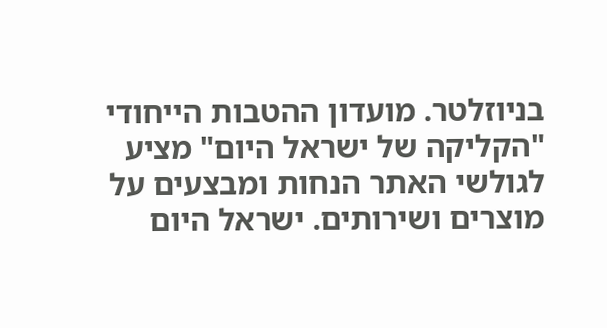בניוזלטר. מועדון ההטבות הייחודי "הקליקה של ישראל היום" מציע לגולשי האתר הנחות ומבצעים על מוצרים ושירותים. ישראל היום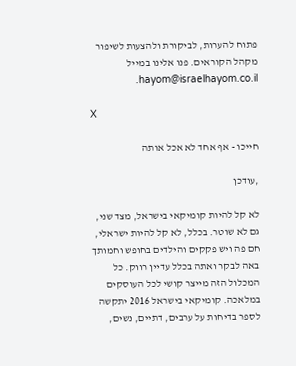פתוח להערות, לביקורת ולהצעות לשיפור מקהל הקוראים. פנו אלינו במייל hayom@israelhayom.co.il.

X

חייכו - אף אחד לא אכל אותה

,עודכן

לא קל להיות קומיקאי בישראל, מצד שני, גם לא שוטר. בכלל, לא קל להיות ישראלי, חם פה ויש פקקים והילדים בחופש וחמותך באה לבקר ואתה בכלל עדיין רווק. כל המכלול הזה מייצר קושי לכל העוסקים במלאכה. קומיקאי בישראל 2016 יתקשה לספר בדיחות על ערבים, דתיים, נשים,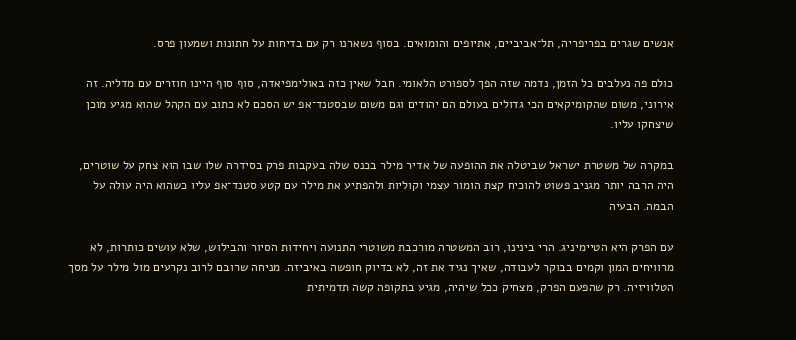אנשים שגרים בפריפריה, תל־אביביים, אתיופים והומואים. בסוף נשארנו רק עם בדיחות על חתונות ושמעון פרס.

כולם פה נעלבים כל הזמן, נדמה שזה הפך לספורט הלאומי. חבל שאין כזה באולימפיאדה, סוף סוף היינו חוזרים עם מדליה. זה אירוני, משום שהקומיקאים הכי גדולים בעולם הם יהודים וגם משום שבסטנד־אפ יש הסכם לא כתוב עם הקהל שהוא מגיע מוכן שיצחקו עליו.

במקרה של משטרת ישראל שביטלה את ההופעה של אדיר מילר בכנס שלה בעקבות פרק בסידרה שלו שבו הוא צחק על שוטרים, היה הרבה יותר מגניב פשוט להוכיח קצת הומור עצמי וקוליות ולהפתיע את מילר עם קטע סטנד־אפ עליו כשהוא היה עולה על הבמה. הבעיה

עם הפרק היא הטיימיניג. הרי בינינו, רוב המשטרה מורכבת משוטרי התנועה ויחידות הסיור והבילוש, שלא עושים כותרות, לא מרוויחים המון וקמים בבוקר לעבודה, שאיך נגיד את זה, לא בדיוק חופשה באיביזה. מניחה שרובם לרוב נקרעים מול מילר על מסך הטלוויזיה. רק שהפעם הפרק, מצחיק ככל שיהיה, מגיע בתקופה קשה תדמיתית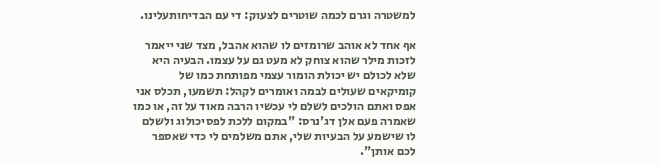למשטרה וגרם לכמה שוטרים לצעוק: די עם הבדיחותעלינו.

אף אחד לא אוהב שרומזים לו שהוא אהבל, מצד שני ייאמר לזכות מילר שהוא צוחק לא מעט גם על עצמו. הבעיה היא שלא לכולם יש יכולת הומור עצמי מפותחת כמו של קומיקאים שעולים לבמה ואומרים לקהל: תשמעו, תכלס אני אפס ואתם הולכים לשלם לי עכשיו הרבה מאוד על זה, או כמו שאמרה פעם אלן דג'נרס: "במקום ללכת לפסיכולוג ולשלם לו שישמע על הבעיות שלי, אתם משלמים לי כדי שאספר לכם אותן".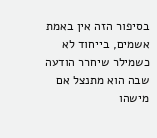בסיפור הזה אין באמת אשמים, בייחוד לא כשמילר שיחרר הודעה שבה הוא מתנצל אם מישהו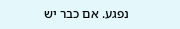נפגע. אם כבר יש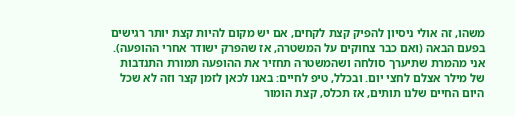משהו, זה אולי ניסיון להפיק קצת לקחים, אם יש מקום להיות קצת יותר רגישים בפעם הבאה (ואם כבר צחוקים על המשטרה, אז שהפרק ישודר אחרי ההופעה). אני מהמרת שתיערך סולחה ושהמשטרה תחזיר את ההופעה תמורת התנדבות של מילר אצלם לחצי יום. ובכלל, טיפ לחיים: באנו לכאן לזמן קצר וזה לא שכל היום החיים שלנו תותים, אז תכלס, קצת הומור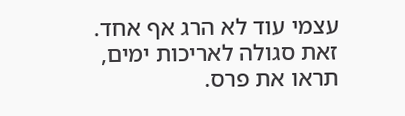עצמי עוד לא הרג אף אחד. זאת סגולה לאריכות ימים, תראו את פרס.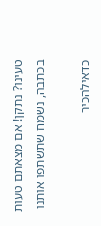טעינו? נתקן! אם מצאתם טעות בכתבה, נשמח שתשתפו אותנו

כדאילהכיר